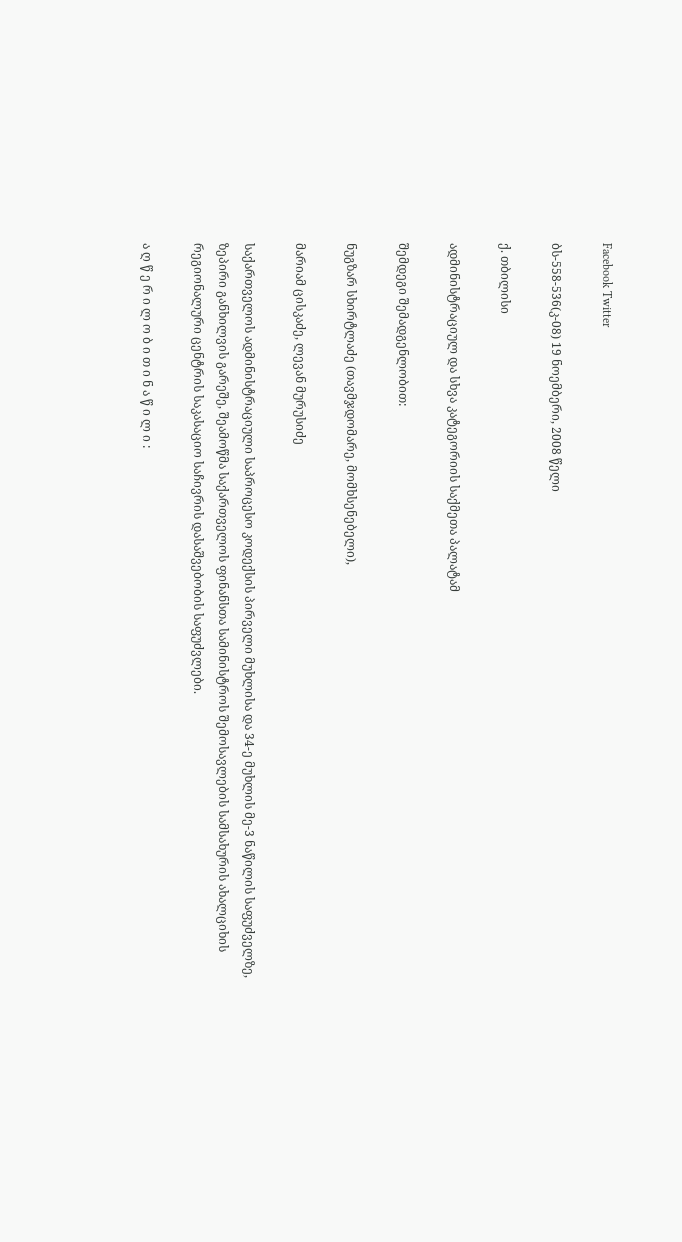Facebook Twitter

ბს-558-536(კ-08) 19 ნოემბერი, 2008 წელი

ქ. თბილისი

ადმინისტრაციულ და სხვა კატეგორიის საქმეთა პალატამ

შემდეგი შემადგენლობით:

ნუგზარ სხირტლაძე (თავმჯდომარე, მომხსენებელი),

მარიამ ცისკაძე, ლევან მურუსიძე

საქართველოს ადმინისტრაციული საპროცესო კოდექსის პირველი მუხლისა და 34-ე მუხლის მე-3 ნაწილის საფუძველზე, ზეპირი განხილვის გარეშე, შეამოწმა საქართველოს ფინანსთა სამინისტროს შემოსავლების სამსახურის ახალციხის რეგიონალური ცენტრის საკასაციო საჩივრის დასაშვებობის საფუძვლები.

ა ღ წ ე რ ი ლ ო ბ ი თ ი ნ ა წ ი ლ ი :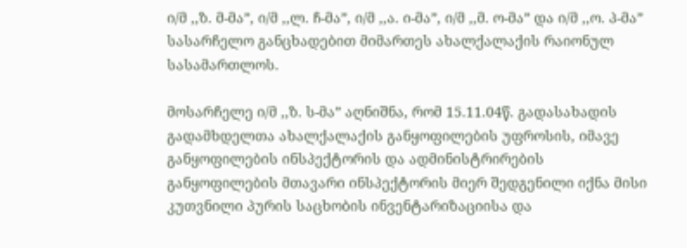ი/მ ,,ზ. მ-მა”, ი/მ ,,ლ. ჩ-მა”, ი/მ ,,ა. ი-მა”, ი/მ ,,მ. ო-მა” და ი/მ ,,ო. პ-მა” სასარჩელო განცხადებით მიმართეს ახალქალაქის რაიონულ სასამართლოს.

მოსარჩელე ი/მ ,,ზ. ს-მა” აღნიშნა, რომ 15.11.04წ. გადასახადის გადამხდელთა ახალქალაქის განყოფილების უფროსის, იმავე განყოფილების ინსპექტორის და ადმინისტრირების განყოფილების მთავარი ინსპექტორის მიერ შედგენილი იქნა მისი კუთვნილი პურის საცხობის ინვენტარიზაციისა და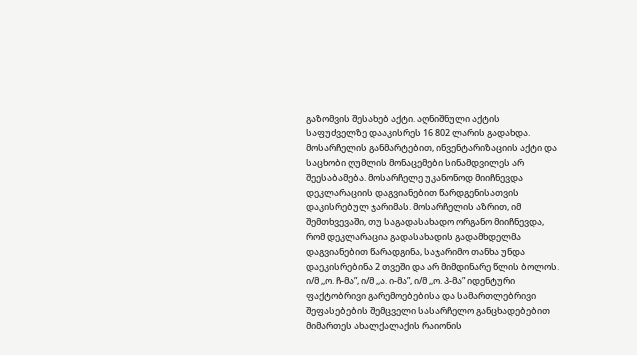გაზომვის შესახებ აქტი. აღნიშნული აქტის საფუძველზე დააკისრეს 16 802 ლარის გადახდა. მოსარჩელის განმარტებით, ინვენტარიზაციის აქტი და საცხობი ღუმლის მონაცემები სინამდვილეს არ შეესაბამება. მოსარჩელე უკანონოდ მიიჩნევდა დეკლარაციის დაგვიანებით წარდგენისათვის დაკისრებულ ჯარიმას. მოსარჩელის აზრით, იმ შემთხვევაში, თუ საგადასახადო ორგანო მიიჩნევდა, რომ დეკლარაცია გადასახადის გადამხდელმა დაგვიანებით წარადგინა, საჯარიმო თანხა უნდა დაეკისრებინა 2 თვეში და არ მიმდინარე წლის ბოლოს. ი/მ ,,ო. ჩ-მა”, ი/მ ,,ა. ი-მა”, ი/მ ,,ო. პ-მა” იდენტური ფაქტობრივი გარემოებებისა და სამართლებრივი შეფასებების შემცველი სასარჩელო განცხადებებით მიმართეს ახალქალაქის რაიონის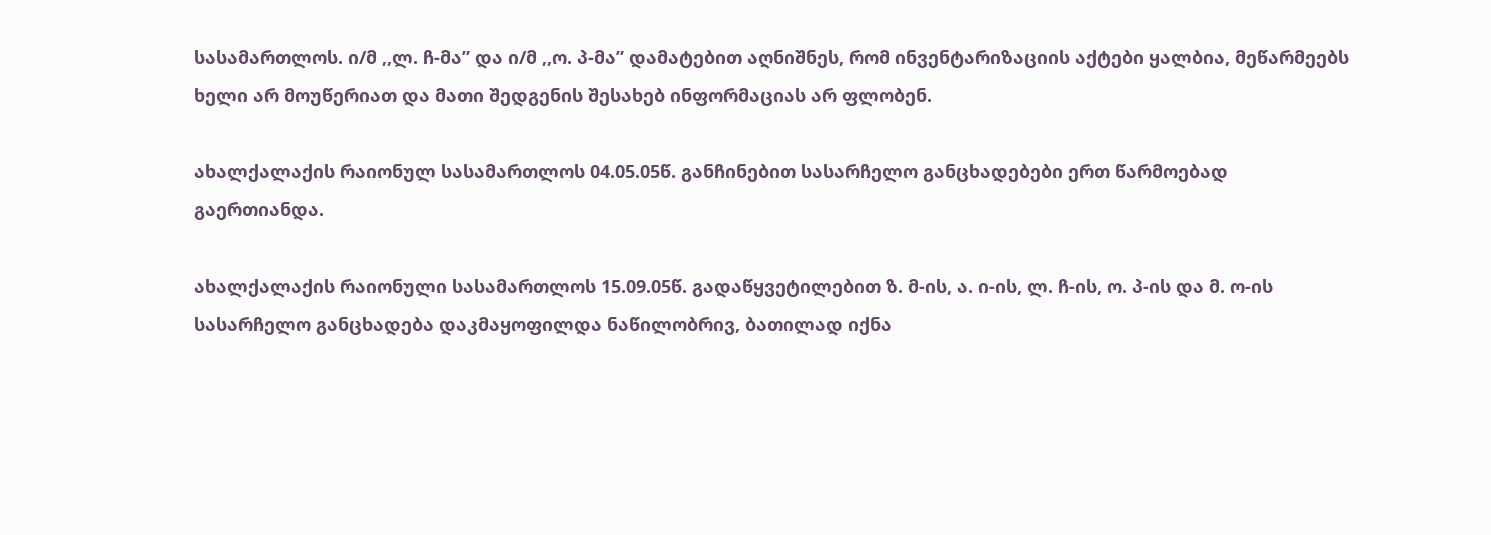სასამართლოს. ი/მ ,,ლ. ჩ-მა” და ი/მ ,,ო. პ-მა” დამატებით აღნიშნეს, რომ ინვენტარიზაციის აქტები ყალბია, მეწარმეებს ხელი არ მოუწერიათ და მათი შედგენის შესახებ ინფორმაციას არ ფლობენ.

ახალქალაქის რაიონულ სასამართლოს 04.05.05წ. განჩინებით სასარჩელო განცხადებები ერთ წარმოებად გაერთიანდა.

ახალქალაქის რაიონული სასამართლოს 15.09.05წ. გადაწყვეტილებით ზ. მ-ის, ა. ი-ის, ლ. ჩ-ის, ო. პ-ის და მ. ო-ის სასარჩელო განცხადება დაკმაყოფილდა ნაწილობრივ, ბათილად იქნა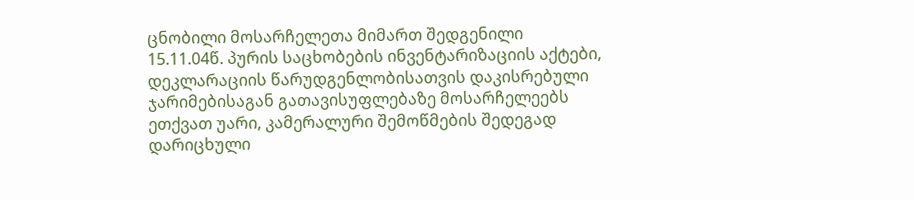ცნობილი მოსარჩელეთა მიმართ შედგენილი 15.11.04წ. პურის საცხობების ინვენტარიზაციის აქტები, დეკლარაციის წარუდგენლობისათვის დაკისრებული ჯარიმებისაგან გათავისუფლებაზე მოსარჩელეებს ეთქვათ უარი, კამერალური შემოწმების შედეგად დარიცხული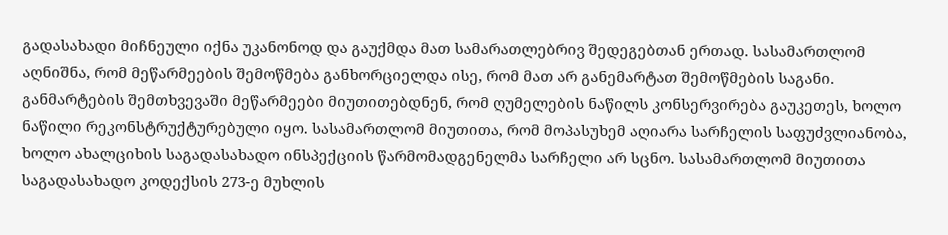გადასახადი მიჩნეული იქნა უკანონოდ და გაუქმდა მათ სამარათლებრივ შედეგებთან ერთად. სასამართლომ აღნიშნა, რომ მეწარმეების შემოწმება განხორციელდა ისე, რომ მათ არ განემარტათ შემოწმების საგანი. განმარტების შემთხვევაში მეწარმეები მიუთითებდნენ, რომ ღუმელების ნაწილს კონსერვირება გაუკეთეს, ხოლო ნაწილი რეკონსტრუქტურებული იყო. სასამართლომ მიუთითა, რომ მოპასუხემ აღიარა სარჩელის საფუძვლიანობა, ხოლო ახალციხის საგადასახადო ინსპექციის წარმომადგენელმა სარჩელი არ სცნო. სასამართლომ მიუთითა საგადასახადო კოდექსის 273-ე მუხლის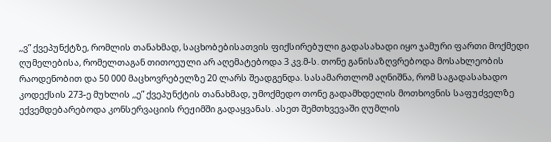,,ვ” ქვეპუნქტზე, რომლის თანახმად, საცხობებისათვის ფიქსირებული გადასახადი იყო ჯამური ფართი მოქმედი ღუმელებისა, რომელთაგან თითოეული არ აღემატებოდა 3 კვ.მ-ს. თონე განისაზღვრებოდა მოსახლეობის რაოდენობით და 50 000 მაცხოვრებელზე 20 ლარს შეადგენდა. სასამართლომ აღნიშნა, რომ საგადასახადო კოდექსის 273-ე მუხლის ,,ე” ქვეპუნქტის თანახმად, უმოქმედო თონე გადამხდელის მოთხოვნის საფუძველზე ექვემდებარებოდა კონსერვაციის რეჟიმში გადაყვანას. ასეთ შემთხვევაში ღუმლის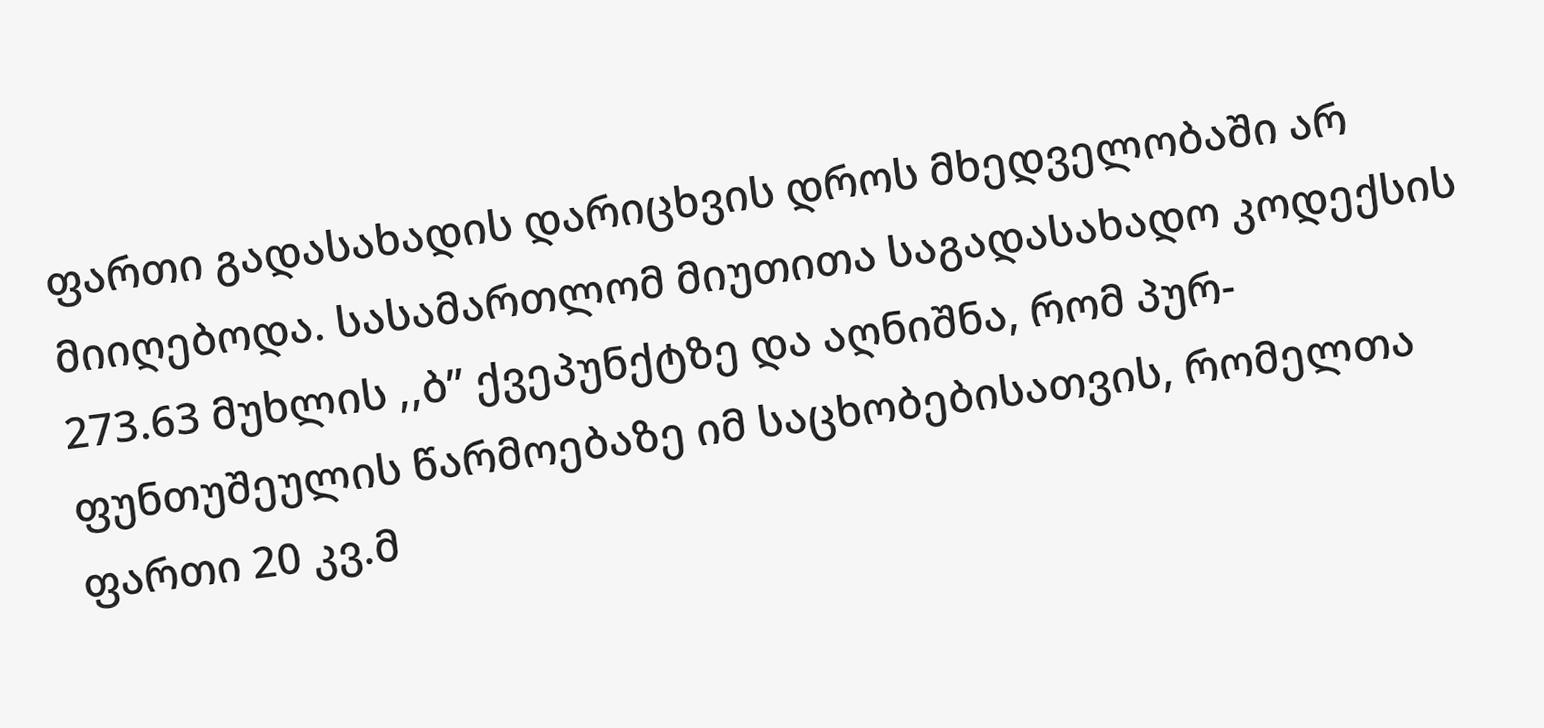ფართი გადასახადის დარიცხვის დროს მხედველობაში არ მიიღებოდა. სასამართლომ მიუთითა საგადასახადო კოდექსის 273.63 მუხლის ,,ბ” ქვეპუნქტზე და აღნიშნა, რომ პურ-ფუნთუშეულის წარმოებაზე იმ საცხობებისათვის, რომელთა ფართი 20 კვ.მ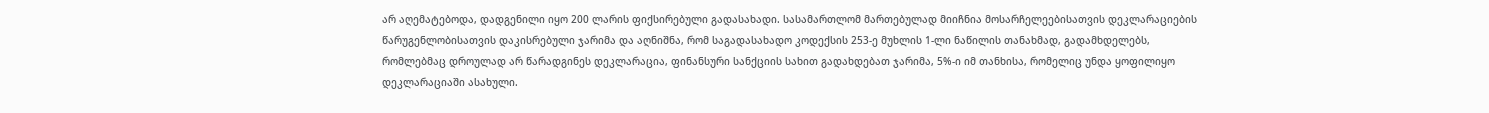არ აღემატებოდა, დადგენილი იყო 200 ლარის ფიქსირებული გადასახადი. სასამართლომ მართებულად მიიჩნია მოსარჩელეებისათვის დეკლარაციების წარუგენლობისათვის დაკისრებული ჯარიმა და აღნიშნა, რომ საგადასახადო კოდექსის 253-ე მუხლის 1-ლი ნაწილის თანახმად, გადამხდელებს, რომლებმაც დროულად არ წარადგინეს დეკლარაცია, ფინანსური სანქციის სახით გადახდებათ ჯარიმა, 5%-ი იმ თანხისა, რომელიც უნდა ყოფილიყო დეკლარაციაში ასახული.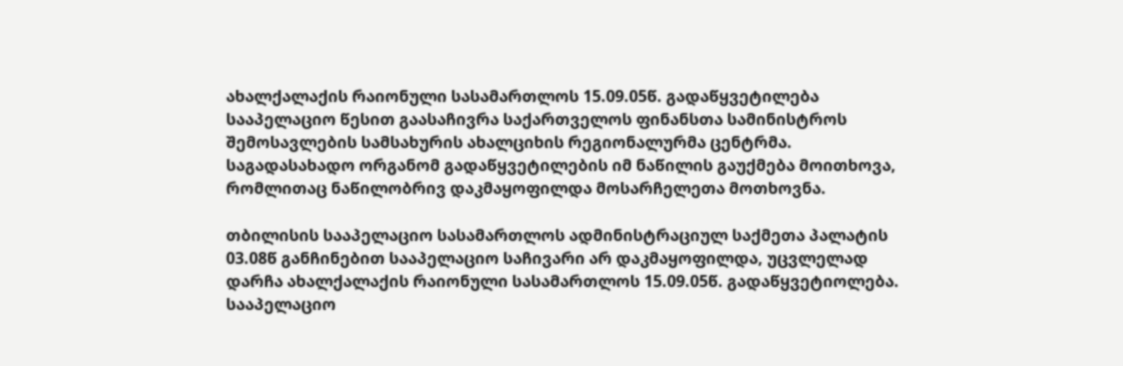ახალქალაქის რაიონული სასამართლოს 15.09.05წ. გადაწყვეტილება სააპელაციო წესით გაასაჩივრა საქართველოს ფინანსთა სამინისტროს შემოსავლების სამსახურის ახალციხის რეგიონალურმა ცენტრმა. საგადასახადო ორგანომ გადაწყვეტილების იმ ნაწილის გაუქმება მოითხოვა, რომლითაც ნაწილობრივ დაკმაყოფილდა მოსარჩელეთა მოთხოვნა.

თბილისის სააპელაციო სასამართლოს ადმინისტრაციულ საქმეთა პალატის 03.08წ განჩინებით სააპელაციო საჩივარი არ დაკმაყოფილდა, უცვლელად დარჩა ახალქალაქის რაიონული სასამართლოს 15.09.05წ. გადაწყვეტიოლება. სააპელაციო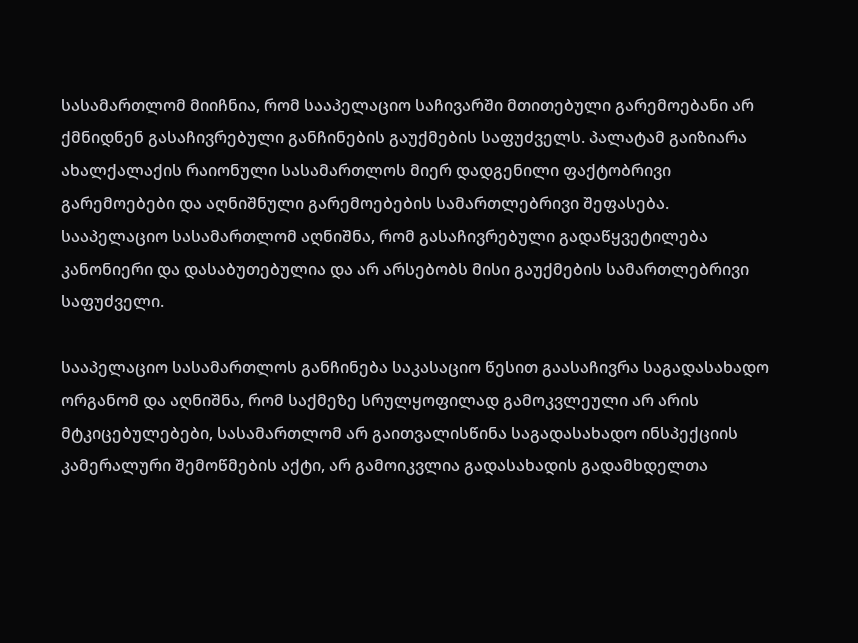სასამართლომ მიიჩნია, რომ სააპელაციო საჩივარში მთითებული გარემოებანი არ ქმნიდნენ გასაჩივრებული განჩინების გაუქმების საფუძველს. პალატამ გაიზიარა ახალქალაქის რაიონული სასამართლოს მიერ დადგენილი ფაქტობრივი გარემოებები და აღნიშნული გარემოებების სამართლებრივი შეფასება. სააპელაციო სასამართლომ აღნიშნა, რომ გასაჩივრებული გადაწყვეტილება კანონიერი და დასაბუთებულია და არ არსებობს მისი გაუქმების სამართლებრივი საფუძველი.

სააპელაციო სასამართლოს განჩინება საკასაციო წესით გაასაჩივრა საგადასახადო ორგანომ და აღნიშნა, რომ საქმეზე სრულყოფილად გამოკვლეული არ არის მტკიცებულებები, სასამართლომ არ გაითვალისწინა საგადასახადო ინსპექციის კამერალური შემოწმების აქტი, არ გამოიკვლია გადასახადის გადამხდელთა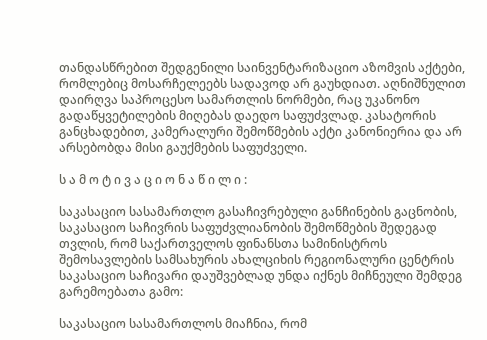თანდასწრებით შედგენილი საინვენტარიზაციო აზომვის აქტები, რომლებიც მოსარჩელეებს სადავოდ არ გაუხდიათ. აღნიშნულით დაირღვა საპროცესო სამართლის ნორმები, რაც უკანონო გადაწყვეტილების მიღებას დაედო საფუძვლად. კასატორის განცხადებით, კამერალური შემოწმების აქტი კანონიერია და არ არსებობდა მისი გაუქმების საფუძველი.

ს ა მ ო ტ ი ვ ა ც ი ო ნ ა წ ი ლ ი :

საკასაციო სასამართლო გასაჩივრებული განჩინების გაცნობის, საკასაციო საჩივრის საფუძვლიანობის შემოწმების შედეგად თვლის, რომ საქართველოს ფინანსთა სამინისტროს შემოსავლების სამსახურის ახალციხის რეგიონალური ცენტრის საკასაციო საჩივარი დაუშვებლად უნდა იქნეს მიჩნეული შემდეგ გარემოებათა გამო:

საკასაციო სასამართლოს მიაჩნია, რომ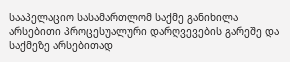სააპელაციო სასამართლომ საქმე განიხილა არსებითი პროცესუალური დარღვევების გარეშე და საქმეზე არსებითად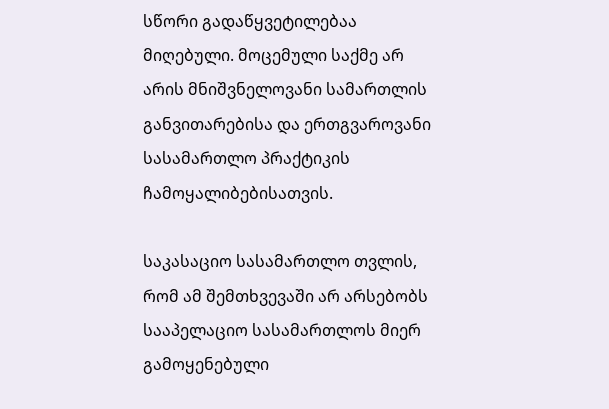სწორი გადაწყვეტილებაა მიღებული. მოცემული საქმე არ არის მნიშვნელოვანი სამართლის განვითარებისა და ერთგვაროვანი სასამართლო პრაქტიკის ჩამოყალიბებისათვის.

საკასაციო სასამართლო თვლის, რომ ამ შემთხვევაში არ არსებობს სააპელაციო სასამართლოს მიერ გამოყენებული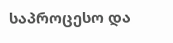საპროცესო და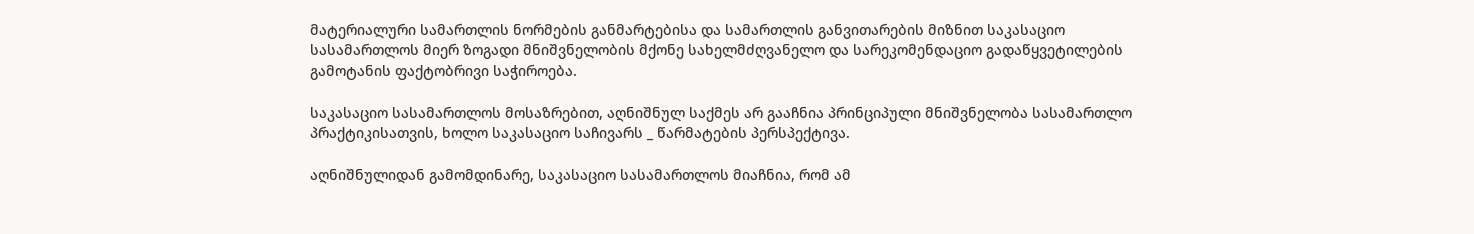მატერიალური სამართლის ნორმების განმარტებისა და სამართლის განვითარების მიზნით საკასაციო სასამართლოს მიერ ზოგადი მნიშვნელობის მქონე სახელმძღვანელო და სარეკომენდაციო გადაწყვეტილების გამოტანის ფაქტობრივი საჭიროება.

საკასაციო სასამართლოს მოსაზრებით, აღნიშნულ საქმეს არ გააჩნია პრინციპული მნიშვნელობა სასამართლო პრაქტიკისათვის, ხოლო საკასაციო საჩივარს _ წარმატების პერსპექტივა.

აღნიშნულიდან გამომდინარე, საკასაციო სასამართლოს მიაჩნია, რომ ამ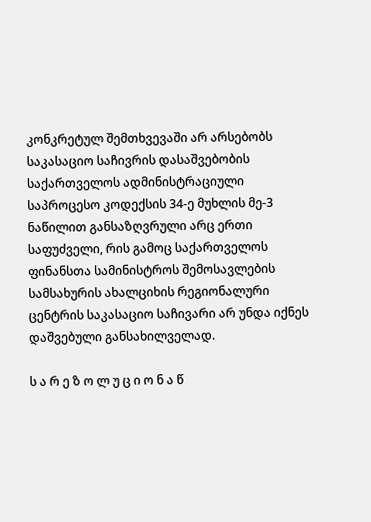კონკრეტულ შემთხვევაში არ არსებობს საკასაციო საჩივრის დასაშვებობის საქართველოს ადმინისტრაციული საპროცესო კოდექსის 34-ე მუხლის მე-3 ნაწილით განსაზღვრული არც ერთი საფუძველი, რის გამოც საქართველოს ფინანსთა სამინისტროს შემოსავლების სამსახურის ახალციხის რეგიონალური ცენტრის საკასაციო საჩივარი არ უნდა იქნეს დაშვებული განსახილველად.

ს ა რ ე ზ ო ლ უ ც ი ო ნ ა წ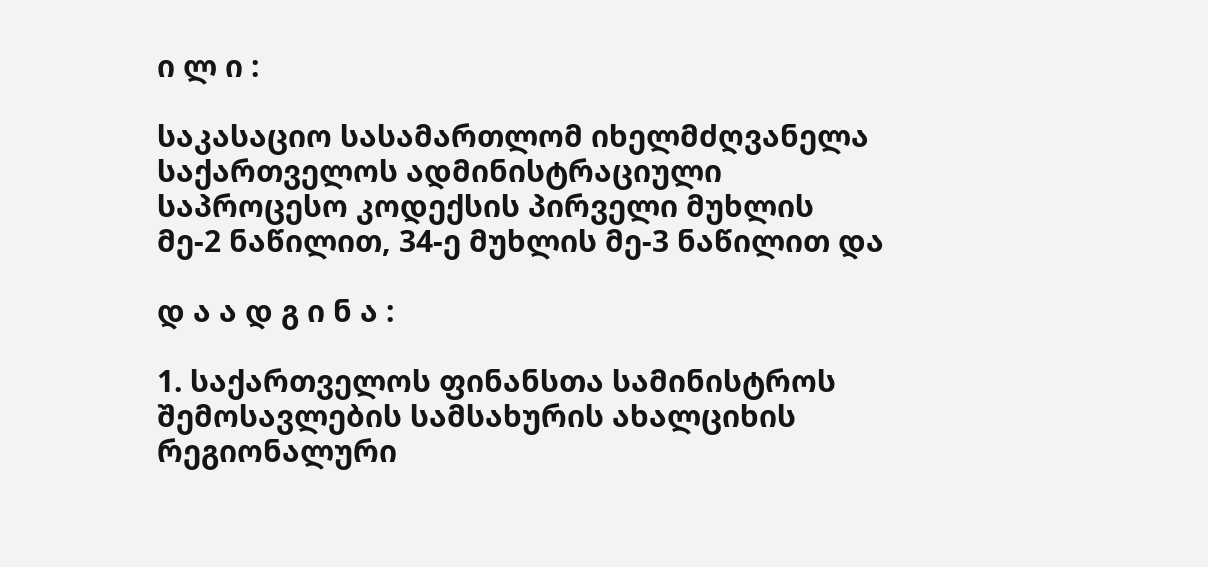ი ლ ი :

საკასაციო სასამართლომ იხელმძღვანელა საქართველოს ადმინისტრაციული საპროცესო კოდექსის პირველი მუხლის მე-2 ნაწილით, 34-ე მუხლის მე-3 ნაწილით და

დ ა ა დ გ ი ნ ა :

1. საქართველოს ფინანსთა სამინისტროს შემოსავლების სამსახურის ახალციხის რეგიონალური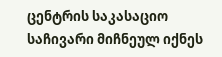ცენტრის საკასაციო საჩივარი მიჩნეულ იქნეს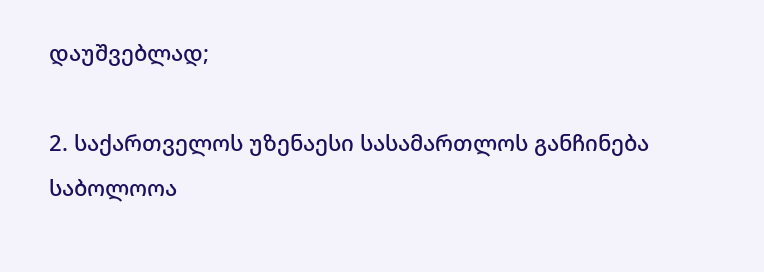დაუშვებლად;

2. საქართველოს უზენაესი სასამართლოს განჩინება საბოლოოა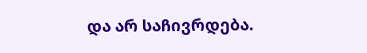და არ საჩივრდება.